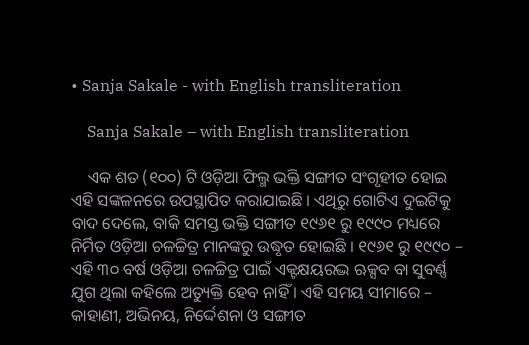• Sanja Sakale - with English transliteration

    Sanja Sakale – with English transliteration

    ଏକ ଶତ (୧୦୦) ଟି ଓଡ଼ିଆ ଫିଲ୍ମ ଭକ୍ତି ସଙ୍ଗୀତ ସଂଗୃହୀତ ହୋଇ ଏହି ସଙ୍କଳନରେ ଉପସ୍ଥାପିତ କରାଯାଇଛି । ଏଥିରୁ ଗୋଟିଏ ଦୁଇଟିକୁ ବାଦ ଦେଲେ, ବାକି ସମସ୍ତ ଭକ୍ତି ସଙ୍ଗୀତ ୧୯୬୧ ରୁ ୧୯୯୦ ମଧ୍ୟରେ ନିର୍ମିତ ଓଡ଼ିଆ ଚଳଚ୍ଚିତ୍ର ମାନଙ୍କରୁ ଉଦ୍ଧୃତ ହୋଇଛି । ୧୯୬୧ ରୁ ୧୯୯୦ – ଏହି ୩୦ ବର୍ଷ ଓଡ଼ିଆ ଚଳଚ୍ଚିତ୍ର ପାଇଁ ଏକ୍ଟକ୍ଷୟରଦ୍ଭ ଋକ୍ସବ ବା ସୁବର୍ଣ୍ଣ ଯୁଗ ଥିଲା କହିଲେ ଅତ୍ୟୁକ୍ତି ହେବ ନାହିଁ । ଏହି ସମୟ ସୀମାରେ – କାହାଣୀ, ଅଭିନୟ, ନିର୍ଦ୍ଦେଶନା ଓ ସଙ୍ଗୀତ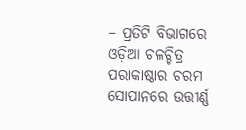– ପ୍ରତିଟି ବିଭାଗରେ ଓଡ଼ିଆ ଚଳଚ୍ଚିତ୍ର ପରାକାଷ୍ଠାର ଚରମ ସୋପାନରେ ଉତ୍ତୀର୍ଣ୍ଣ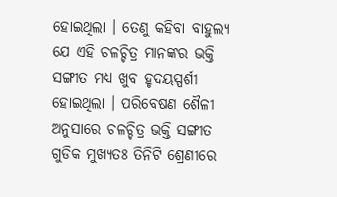ହୋଇଥିଲା । ତେଣୁ କହିବା ବାହୁଲ୍ୟ ଯେ ଏହି ଚଳଚ୍ଚିତ୍ର ମାନଙ୍କର ଭକ୍ତି ସଙ୍ଗୀତ ମଧ୍ୟ ଖୁବ ହୃଦୟସ୍ପର୍ଶୀ ହୋଇଥିଲା । ପରିବେଷଣ ଶୈଳୀ ଅନୁସାରେ ଚଳଚ୍ଚିତ୍ର ଭକ୍ତି ସଙ୍ଗୀତ ଗୁଡିକ ମୁଖ୍ୟତଃ ତିନିଟି ଶ୍ରେଣୀରେ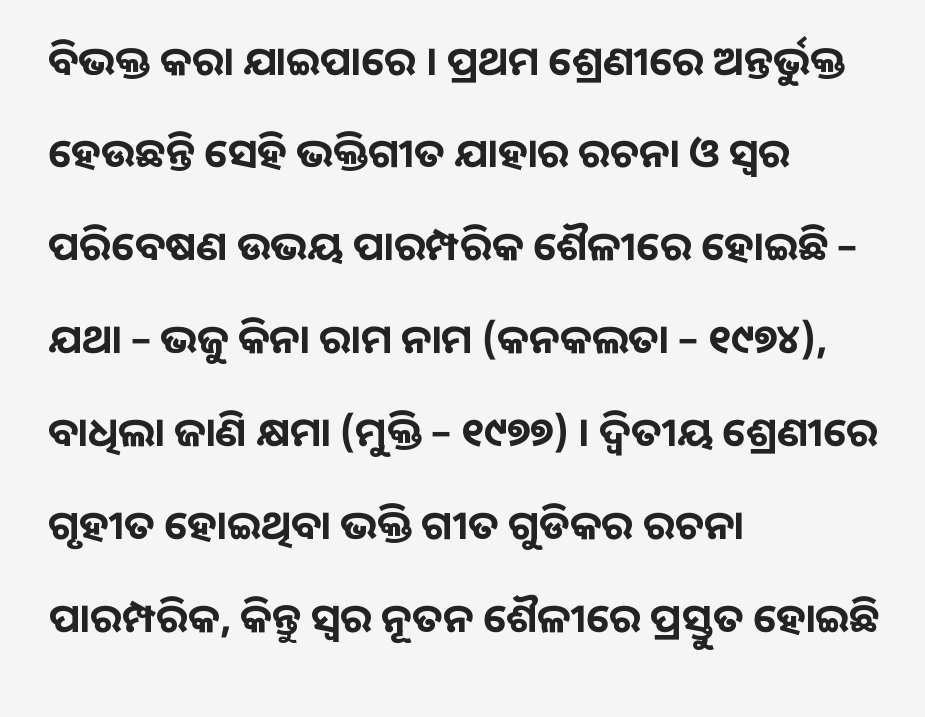ବିଭକ୍ତ କରା ଯାଇପାରେ । ପ୍ରଥମ ଶ୍ରେଣୀରେ ଅନ୍ତର୍ଭୁକ୍ତ ହେଉଛନ୍ତି ସେହି ଭକ୍ତିଗୀତ ଯାହାର ରଚନା ଓ ସ୍ୱର ପରିବେଷଣ ଉଭୟ ପାରମ୍ପରିକ ଶୈଳୀରେ ହୋଇଛି – ଯଥା – ଭଜୁ କିନା ରାମ ନାମ (କନକଲତା – ୧୯୭୪), ବାଧିଲା ଜାଣି କ୍ଷମା (ମୁକ୍ତି – ୧୯୭୭) । ଦ୍ୱିତୀୟ ଶ୍ରେଣୀରେ ଗୃହୀତ ହୋଇଥିବା ଭକ୍ତି ଗୀତ ଗୁଡିକର ରଚନା ପାରମ୍ପରିକ, କିନ୍ତୁ ସ୍ୱର ନୂତନ ଶୈଳୀରେ ପ୍ରସ୍ତୁତ ହୋଇଛି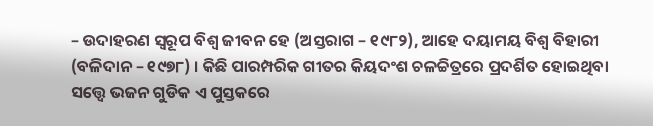– ଉଦାହରଣ ସ୍ୱରୂପ ବିଶ୍ୱ ଜୀବନ ହେ (ଅସ୍ତରାଗ – ୧୯୮୨), ଆହେ ଦୟାମୟ ବିଶ୍ୱ ବିହାରୀ (ବଳିଦାନ – ୧୯୭୮) । କିଛି ପାରମ୍ପରିକ ଗୀତର କିୟଦଂଶ ଚଳଚ୍ଚିତ୍ରରେ ପ୍ରଦର୍ଶିତ ହୋଇଥିବା ସତ୍ତ୍ୱେ ଭଜନ ଗୁଡିକ ଏ ପୁସ୍ତକରେ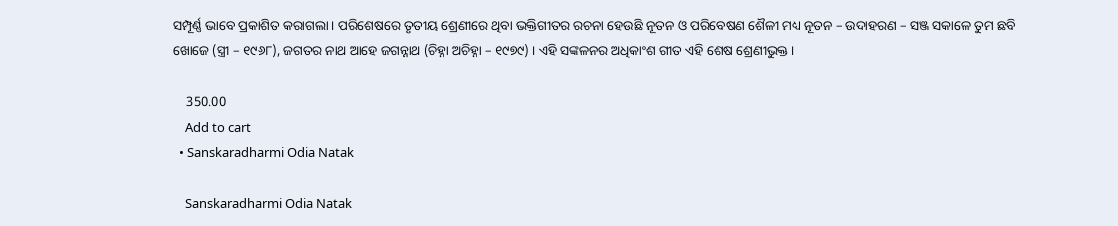ସମ୍ପୂର୍ଣ୍ଣ ଭାବେ ପ୍ରକାଶିତ କରାଗଲା । ପରିଶେଷରେ ତୃତୀୟ ଶ୍ରେଣୀରେ ଥିବା ଭକ୍ତିଗୀତର ରଚନା ହେଉଛି ନୂତନ ଓ ପରିବେଷଣ ଶୈଳୀ ମଧ୍ୟ ନୂତନ – ଉଦାହରଣ – ସଞ୍ଜ ସକାଳେ ତୁମ ଛବି ଖୋଜେ (ସ୍ତ୍ରୀ – ୧୯୬୮), ଜଗତର ନାଥ ଆହେ ଜଗନ୍ନାଥ (ଚିହ୍ନା ଅଚିହ୍ନା – ୧୯୭୯) । ଏହି ସଙ୍କଳନର ଅଧିକାଂଶ ଗୀତ ଏହି ଶେଷ ଶ୍ରେଣୀଭୁକ୍ତ ।

    350.00
    Add to cart
  • Sanskaradharmi Odia Natak

    Sanskaradharmi Odia Natak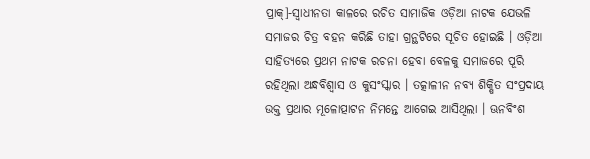ପ୍ରାକ୍]-ସ୍ୱାଧୀନତା କାଳରେ ରଚିତ ସାମାଜିକ ଓଡ଼ିଆ ନାଟକ ଯେଭଳି ସମାଜର ଚିତ୍ର ବହନ କରିଛି ତାହା ଗ୍ରନ୍ଥଟିରେ ସୂଚିତ ହୋଇଛି । ଓଡ଼ିଆ ସାହିତ୍ୟରେ ପ୍ରଥମ ନାଟକ ରଚନା ହେବା ବେଳକୁ ସମାଜରେ ପୂରି ରହିଥିଲା ଅନ୍ଧବିଶ୍ୱାସ ଓ କୁସଂସ୍କାର । ତତ୍କାଳୀନ ନବ୍ୟ ଶିକ୍ଷିତ ସଂପ୍ରଦାୟ ଉକ୍ତ ପ୍ରଥାର ମୂଳୋତ୍ପାଟନ ନିମନ୍ତେ ଆଗେଇ ଆସିଥିଲା । ଊନବିଂଶ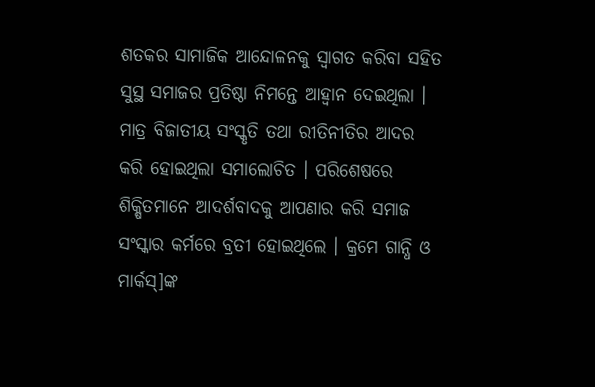ଶତକର ସାମାଜିକ ଆନ୍ଦୋଳନକୁ ସ୍ୱାଗତ କରିବା ସହିତ ସୁସ୍ଥ ସମାଜର ପ୍ରତିଷ୍ଠା ନିମନ୍ତେ ଆହ୍ୱାନ ଦେଇଥିଲା । ମାତ୍ର ବିଜାତୀୟ ସଂସ୍କୃତି ତଥା ରୀତିନୀତିର ଆଦର କରି ହୋଇଥିଲା ସମାଲୋଚିତ । ପରିଶେଷରେ ଶିକ୍ଷିତମାନେ ଆଦର୍ଶବାଦକୁ ଆପଣାର କରି ସମାଜ ସଂସ୍କାର କର୍ମରେ ବ୍ରତୀ ହୋଇଥିଲେ । କ୍ରମେ ଗାନ୍ଧି ଓ ମାର୍କସ୍]ଙ୍କ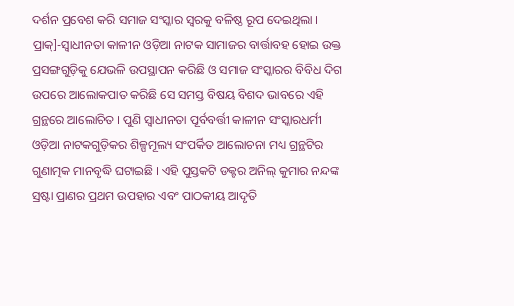ଦର୍ଶନ ପ୍ରବେଶ କରି ସମାଜ ସଂସ୍କାର ସ୍ୱରକୁ ବଳିଷ୍ଠ ରୂପ ଦେଇଥିଲା । ପ୍ରାକ୍]-ସ୍ୱାଧୀନତା କାଳୀନ ଓଡ଼ିଆ ନାଟକ ସାମାଜର ବାର୍ତ୍ତାବହ ହୋଇ ଉକ୍ତ ପ୍ରସଙ୍ଗଗୁଡ଼ିକୁ ଯେଭଳି ଉପସ୍ଥାପନ କରିଛି ଓ ସମାଜ ସଂସ୍କାରର ବିବିଧ ଦିଗ ଉପରେ ଆଲୋକପାତ କରିଛି ସେ ସମସ୍ତ ବିଷୟ ବିଶଦ ଭାବରେ ଏହି ଗ୍ରନ୍ଥରେ ଆଲୋଚିତ । ପୁଣି ସ୍ୱାଧୀନତା ପୂର୍ବବର୍ତ୍ତୀ କାଳୀନ ସଂସ୍କାରଧର୍ମୀ ଓଡ଼ିଆ ନାଟକଗୁଡ଼ିକର ଶିଳ୍ପମୂଲ୍ୟ ସଂପର୍କିତ ଆଲୋଚନା ମଧ୍ୟ ଗ୍ରନ୍ଥଟିର ଗୁଣାତ୍ମକ ମାନବୃଦ୍ଧି ଘଟାଇଛି । ଏହି ପୁସ୍ତକଟି ଡକ୍ଟର ଅନିଲ୍ କୁମାର ନନ୍ଦଙ୍କ ସ୍ରଷ୍ଟା ପ୍ରାଣର ପ୍ରଥମ ଉପହାର ଏବଂ ପାଠକୀୟ ଆଦୃତି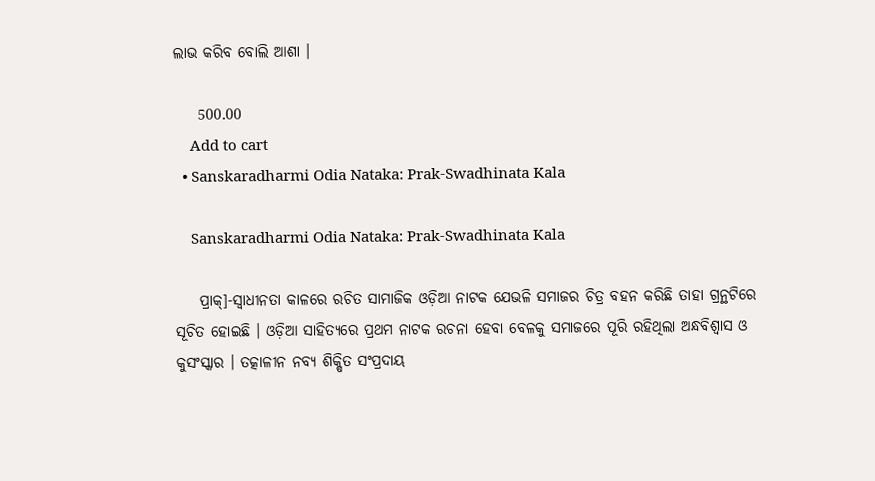ଲାଭ କରିବ ବୋଲି ଆଶା ।

    500.00
    Add to cart
  • Sanskaradharmi Odia Nataka: Prak-Swadhinata Kala

    Sanskaradharmi Odia Nataka: Prak-Swadhinata Kala

    ପ୍ରାକ୍]-ସ୍ୱାଧୀନତା କାଳରେ ରଚିତ ସାମାଜିକ ଓଡ଼ିଆ ନାଟକ ଯେଭଳି ସମାଜର ଚିତ୍ର ବହନ କରିଛି ତାହା ଗ୍ରନ୍ଥଟିରେ ସୂଚିତ ହୋଇଛି । ଓଡ଼ିଆ ସାହିତ୍ୟରେ ପ୍ରଥମ ନାଟକ ରଚନା ହେବା ବେଳକୁ ସମାଜରେ ପୂରି ରହିଥିଲା ଅନ୍ଧବିଶ୍ୱାସ ଓ କୁସଂସ୍କାର । ତତ୍କାଳୀନ ନବ୍ୟ ଶିକ୍ଷିତ ସଂପ୍ରଦାୟ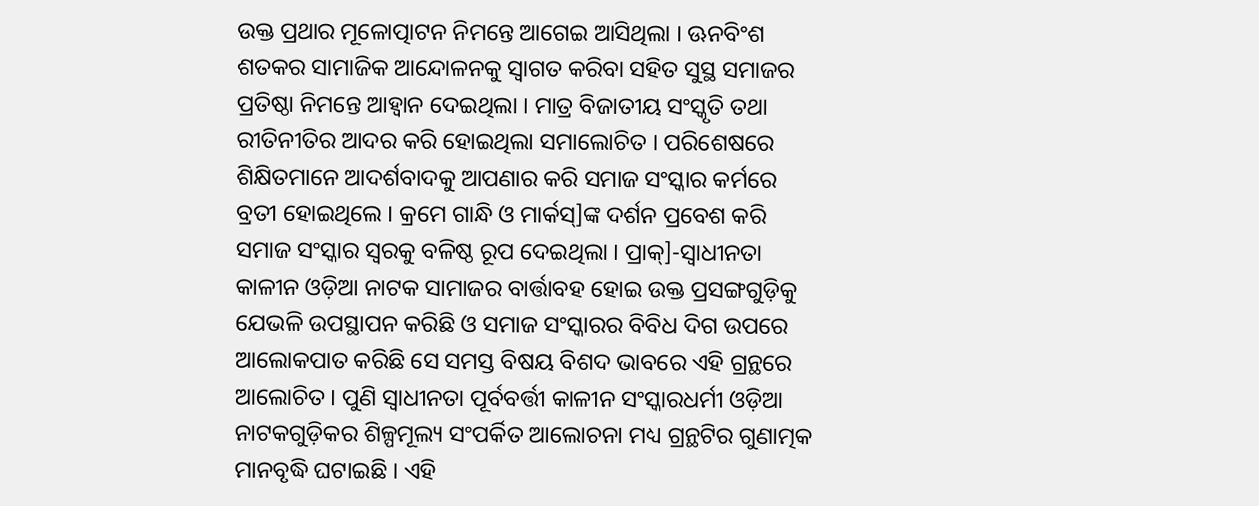ଉକ୍ତ ପ୍ରଥାର ମୂଳୋତ୍ପାଟନ ନିମନ୍ତେ ଆଗେଇ ଆସିଥିଲା । ଊନବିଂଶ ଶତକର ସାମାଜିକ ଆନ୍ଦୋଳନକୁ ସ୍ୱାଗତ କରିବା ସହିତ ସୁସ୍ଥ ସମାଜର ପ୍ରତିଷ୍ଠା ନିମନ୍ତେ ଆହ୍ୱାନ ଦେଇଥିଲା । ମାତ୍ର ବିଜାତୀୟ ସଂସ୍କୃତି ତଥା ରୀତିନୀତିର ଆଦର କରି ହୋଇଥିଲା ସମାଲୋଚିତ । ପରିଶେଷରେ ଶିକ୍ଷିତମାନେ ଆଦର୍ଶବାଦକୁ ଆପଣାର କରି ସମାଜ ସଂସ୍କାର କର୍ମରେ ବ୍ରତୀ ହୋଇଥିଲେ । କ୍ରମେ ଗାନ୍ଧି ଓ ମାର୍କସ୍]ଙ୍କ ଦର୍ଶନ ପ୍ରବେଶ କରି ସମାଜ ସଂସ୍କାର ସ୍ୱରକୁ ବଳିଷ୍ଠ ରୂପ ଦେଇଥିଲା । ପ୍ରାକ୍]-ସ୍ୱାଧୀନତା କାଳୀନ ଓଡ଼ିଆ ନାଟକ ସାମାଜର ବାର୍ତ୍ତାବହ ହୋଇ ଉକ୍ତ ପ୍ରସଙ୍ଗଗୁଡ଼ିକୁ ଯେଭଳି ଉପସ୍ଥାପନ କରିଛି ଓ ସମାଜ ସଂସ୍କାରର ବିବିଧ ଦିଗ ଉପରେ ଆଲୋକପାତ କରିଛି ସେ ସମସ୍ତ ବିଷୟ ବିଶଦ ଭାବରେ ଏହି ଗ୍ରନ୍ଥରେ ଆଲୋଚିତ । ପୁଣି ସ୍ୱାଧୀନତା ପୂର୍ବବର୍ତ୍ତୀ କାଳୀନ ସଂସ୍କାରଧର୍ମୀ ଓଡ଼ିଆ ନାଟକଗୁଡ଼ିକର ଶିଳ୍ପମୂଲ୍ୟ ସଂପର୍କିତ ଆଲୋଚନା ମଧ୍ୟ ଗ୍ରନ୍ଥଟିର ଗୁଣାତ୍ମକ ମାନବୃଦ୍ଧି ଘଟାଇଛି । ଏହି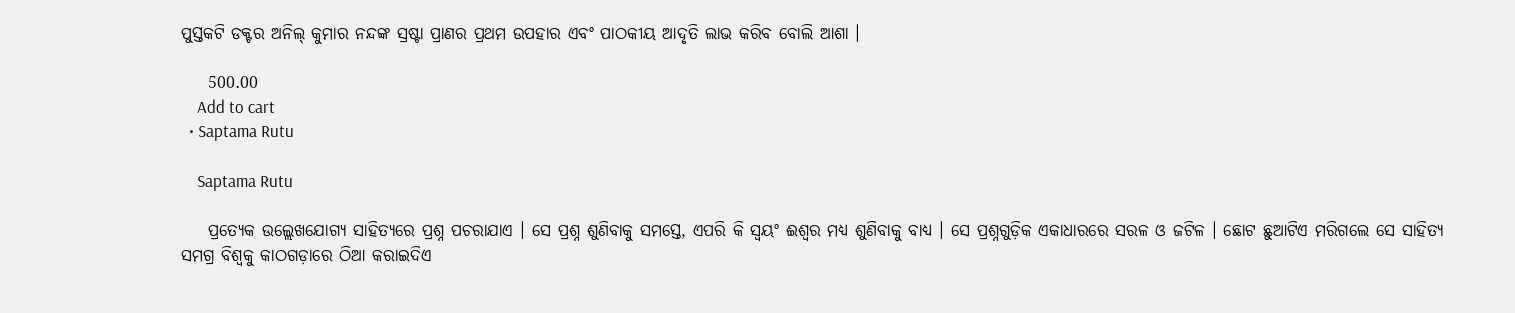ପୁସ୍ତକଟି ଡକ୍ଟର ଅନିଲ୍ କୁମାର ନନ୍ଦଙ୍କ ସ୍ରଷ୍ଟା ପ୍ରାଣର ପ୍ରଥମ ଉପହାର ଏବଂ ପାଠକୀୟ ଆଦୃତି ଲାଭ କରିବ ବୋଲି ଆଶା ।

    500.00
    Add to cart
  • Saptama Rutu

    Saptama Rutu

    ପ୍ରତ୍ୟେକ ଉଲ୍ଲେଖଯୋଗ୍ୟ ସାହିତ୍ୟରେ ପ୍ରଶ୍ନ ପଚରାଯାଏ । ସେ ପ୍ରଶ୍ନ ଶୁଣିବାକୁ ସମସ୍ତେ, ଏପରି କି ସ୍ୱୟଂ ଈଶ୍ୱର ମଧ୍ୟ ଶୁଣିବାକୁ ବାଧ୍ୟ । ସେ ପ୍ରଶ୍ନଗୁଡ଼ିକ ଏକାଧାରରେ ସରଳ ଓ ଜଟିଳ । ଛୋଟ ଛୁଆଟିଏ ମରିଗଲେ ସେ ସାହିତ୍ୟ ସମଗ୍ର ବିଶ୍ୱକୁ କାଠଗଡ଼ାରେ ଠିଆ କରାଇଦିଏ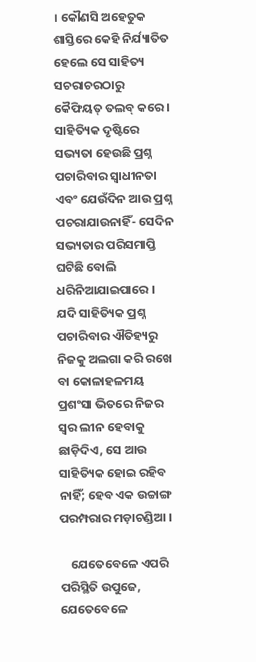। କୌଣସି ଅହେତୁକ ଶାସ୍ତିରେ କେହି ନିର୍ଯ୍ୟାତିତ ହେଲେ ସେ ସାହିତ୍ୟ ସଚରାଚରଠାରୁ କୈଫିୟତ୍ ତଲବ୍ କରେ । ସାହିତ୍ୟିକ ଦୃଷ୍ଟିରେ ସଭ୍ୟତା ହେଉଛି ପ୍ରଶ୍ନ ପଚାରିବାର ସ୍ୱାଧୀନତା ଏବଂ ଯେଉଁଦିନ ଆଉ ପ୍ରଶ୍ନ ପଚରାଯାଉନାହିଁ- ସେଦିନ ସଭ୍ୟତାର ପରିସମାପ୍ତି ଘଟିଛି ବୋଲି ଧରିନିଆଯାଇପାରେ । ଯଦି ସାହିତ୍ୟିକ ପ୍ରଶ୍ନ ପଚାରିବାର ଐତିହ୍ୟରୁ ନିଜକୁ ଅଲଗା କରି ରଖେ ବା କୋଳାହଳମୟ ପ୍ରଶଂସା ଭିତରେ ନିଜର ସ୍ୱର ଲୀନ ହେବାକୁ ଛାଡ଼ିଦିଏ, ସେ ଆଉ ସାହିତ୍ୟିକ ହୋଇ ରହିବ ନାହିଁ; ହେବ ଏକ ଉଚ୍ଚାଙ୍ଗ ପରମ୍ପରାର ମଡ଼ାଚଣ୍ଡିଆ ।

    ଯେତେବେଳେ ଏପରି ପରିସ୍ଥିତି ଉପୁଜେ, ଯେତେବେଳେ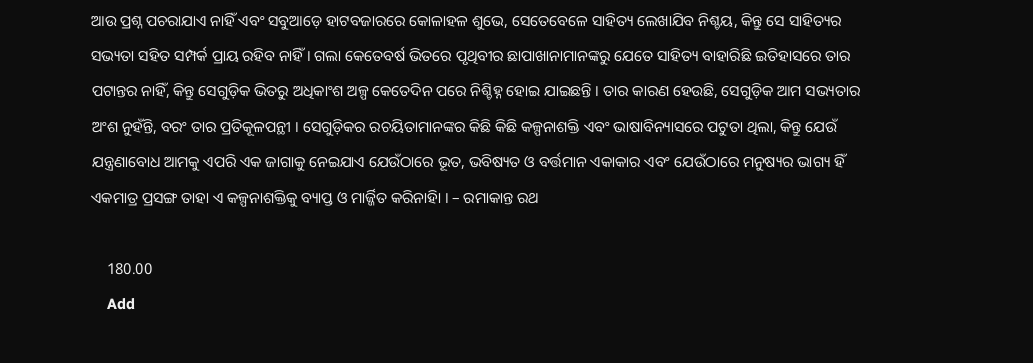ଆଉ ପ୍ରଶ୍ନ ପଚରାଯାଏ ନାହିଁ ଏବଂ ସବୁଆଡ଼େ ହାଟବଜାରରେ କୋଳାହଳ ଶୁଭେ, ସେତେବେଳେ ସାହିତ୍ୟ ଲେଖାଯିବ ନିଶ୍ଚୟ, କିନ୍ତୁ ସେ ସାହିତ୍ୟର ସଭ୍ୟତା ସହିତ ସମ୍ପର୍କ ପ୍ରାୟ ରହିବ ନାହିଁ । ଗଲା କେତେବର୍ଷ ଭିତରେ ପୃଥିବୀର ଛାପାଖାନାମାନଙ୍କରୁ ଯେତେ ସାହିତ୍ୟ ବାହାରିଛି ଇତିହାସରେ ତାର ପଟାନ୍ତର ନାହିଁ, କିନ୍ତୁ ସେଗୁଡ଼ିକ ଭିତରୁ ଅଧିକାଂଶ ଅଳ୍ପ କେତେଦିନ ପରେ ନିଶ୍ଚିହ୍ନ ହୋଇ ଯାଇଛନ୍ତି । ତାର କାରଣ ହେଉଛି, ସେଗୁଡ଼ିକ ଆମ ସଭ୍ୟତାର ଅଂଶ ନୁହଁନ୍ତି, ବରଂ ତାର ପ୍ରତିକୂଳପନ୍ଥୀ । ସେଗୁଡ଼ିକର ରଚୟିତାମାନଙ୍କର କିଛି କିଛି କଳ୍ପନାଶକ୍ତି ଏବଂ ଭାଷାବିନ୍ୟାସରେ ପଟୁତା ଥିଲା, କିନ୍ତୁ ଯେଉଁ ଯନ୍ତ୍ରଣାବୋଧ ଆମକୁ ଏପରି ଏକ ଜାଗାକୁ ନେଇଯାଏ ଯେଉଁଠାରେ ଭୂତ, ଭବିଷ୍ୟତ ଓ ବର୍ତ୍ତମାନ ଏକାକାର ଏବଂ ଯେଉଁଠାରେ ମନୁଷ୍ୟର ଭାଗ୍ୟ ହିଁ ଏକମାତ୍ର ପ୍ରସଙ୍ଗ ତାହା ଏ କଳ୍ପନାଶକ୍ତିକୁ ବ୍ୟାପ୍ତ ଓ ମାର୍ଜ୍ଜିତ କରିନାହିା । – ରମାକାନ୍ତ ରଥ

    180.00
    Add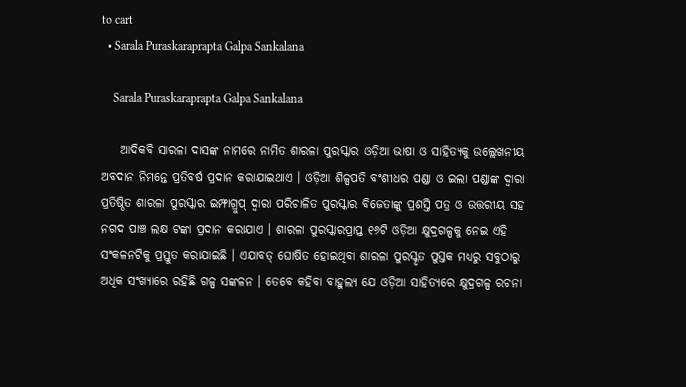to cart
  • Sarala Puraskaraprapta Galpa Sankalana

    Sarala Puraskaraprapta Galpa Sankalana

    ଆଦିକବି ସାରଳା ଦାସଙ୍କ ନାମରେ ନାମିତ ଶାରଳା ପୁରସ୍କାର ଓଡ଼ିଆ ଭାଷା ଓ ସାହିତ୍ୟକୁ ଉଲ୍ଲେଖନୀୟ ଅବଦାନ ନିମନ୍ତେ ପ୍ରତିବର୍ଷ ପ୍ରଦାନ କରାଯାଇଥାଏ । ଓଡ଼ିଆ ଶିଳ୍ପପତି ବଂଶୀଧର ପଣ୍ଡା ଓ ଇଲା ପଣ୍ଡାଙ୍କ ଦ୍ୱାରା ପ୍ରତିଷ୍ଠିତ ଶାରଳା ପୁରସ୍କାର ଇମ୍ଫାଗ୍ରୁପ୍ ଦ୍ୱାରା ପରିଚାଳିତ ପୁରସ୍କାର ବିଜେତାଙ୍କୁ ପ୍ରଶସ୍ତି ପତ୍ର ଓ ଉତ୍ତରୀୟ ସହ ନଗଦ ପାଞ୍ଚ ଲକ୍ଷ ଟଙ୍କା ପ୍ରଦାନ କରାଯାଏ । ଶାରଳା ପୁରସ୍କାରପ୍ରାପ୍ତ ୧୬ଟି ଓଡ଼ିଆ କ୍ଷୁଦ୍ରଗଳ୍ପକୁ ନେଇ ଏହି ସଂକଳନଟିକୁ ପ୍ରସ୍ତୁତ କରାଯାଇଛି । ଏଯାବତ୍ ଘୋଷିତ ହୋଇଥିବା ଶାରଳା ପୁରସ୍କୃତ ପୁସ୍ତକ ମଧ୍ୟରୁ ସବୁଠାରୁ ଅଧିକ ସଂଖ୍ୟାରେ ରହିଛି ଗଳ୍ପ ସଙ୍କଳନ । ତେବେ କହିବା ବାହୁଲ୍ୟ ଯେ ଓଡ଼ିଆ ସାହିତ୍ୟରେ କ୍ଷୁଦ୍ରଗଳ୍ପ ରଚନା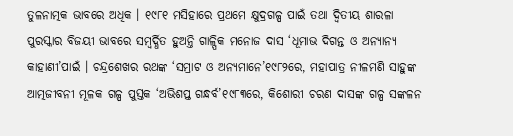ତୁଳନାତ୍ମକ ଭାବରେ ଅଧିକ । ୧୯୮୧ ମସିହାରେ ପ୍ରଥମେ କ୍ଷୁଦ୍ରଗଳ୍ପ ପାଇଁ ତଥା ଦ୍ୱିତୀୟ ଶାରଳା ପୁରସ୍କାର ବିଜୟୀ ଭାବରେ ସମ୍ବର୍ଦ୍ଧିତ ହୁଅନ୍ତି ଗାଳ୍ପିକ ମନୋଜ ଦାସ ‘ଧୂମାଭ ଦିଗନ୍ତ ଓ ଅନ୍ୟାନ୍ୟ କାହାଣୀ’ପାଇଁ । ଚନ୍ଦ୍ରଶେଖର ରଥଙ୍କ ‘ସମ୍ରାଟ ଓ ଅନ୍ୟମାନେ’୧୯୮୨ରେ, ମହାପାତ୍ର ନୀଳମଣି ସାହୁଙ୍କ ଆତ୍ମଜୀବନୀ ମୂଳକ ଗଳ୍ପ ପୁସ୍ତକ ‘ଅଭିଶପ୍ତ ଗନ୍ଧର୍ବ’୧୯୮୩ରେ, କିଶୋରୀ ଚରଣ ଦାସଙ୍କ ଗଳ୍ପ ସଙ୍କଳନ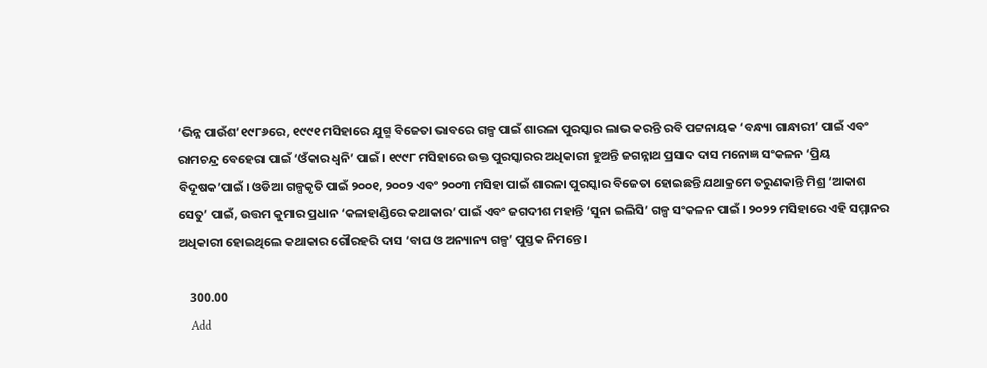‘ଭିନ୍ନ ପାଉଁଶ’୧୯୮୬ରେ, ୧୯୯୧ ମସିହାରେ ଯୁଗ୍ମ ବିଜେତା ଭାବରେ ଗଳ୍ପ ପାଇଁ ଶାରଳା ପୁରସ୍କାର ଲାଭ କରନ୍ତି ରବି ପଟ୍ଟନାୟକ ‘ବନ୍ଧ୍ୟା ଗାନ୍ଧାରୀ’ ପାଇଁ ଏବଂ ରାମଚନ୍ଦ୍ର ବେହେରା ପାଇଁ ‘ଓଁକାର ଧ୍ୱନି’ ପାଇଁ । ୧୯୯୮ ମସିହାରେ ଉକ୍ତ ପୁରସ୍କାରର ଅଧିକାରୀ ହୁଅନ୍ତି ଜଗନ୍ନାଥ ପ୍ରସାଦ ଦାସ ମନୋଜ୍ଞ ସଂକଳନ ‘ପ୍ରିୟ ବିଦୂଷକ’ପାଇଁ । ଓଡିଆ ଗଳ୍ପକୃତି ପାଇଁ ୨୦୦୧, ୨୦୦୨ ଏବଂ ୨୦୦୩ ମସିହା ପାଇଁ ଶାରଳା ପୁରସ୍କାର ବିଜେତା ହୋଇଛନ୍ତି ଯଥାକ୍ରମେ ତରୁଣକାନ୍ତି ମିଶ୍ର ‘ଆକାଶ ସେତୁ’ ପାଇଁ, ଉତ୍ତମ କୁମାର ପ୍ରଧାନ ‘କଳାହାଣ୍ଡିରେ କଥାକାର’ ପାଇଁ ଏବଂ ଜଗଦୀଶ ମହାନ୍ତି ‘ସୁନା ଇଲିସି’ ଗଳ୍ପ ସଂକଳନ ପାଇଁ । ୨୦୨୨ ମସିହାରେ ଏହି ସମ୍ମାନର ଅଧିକାରୀ ହୋଇଥିଲେ କଥାକାର ଗୌରହରି ଦାସ ‘ବାଘ ଓ ଅନ୍ୟାନ୍ୟ ଗଳ୍ପ’ ପୁସ୍ତକ ନିମନ୍ତେ ।

    300.00
    Add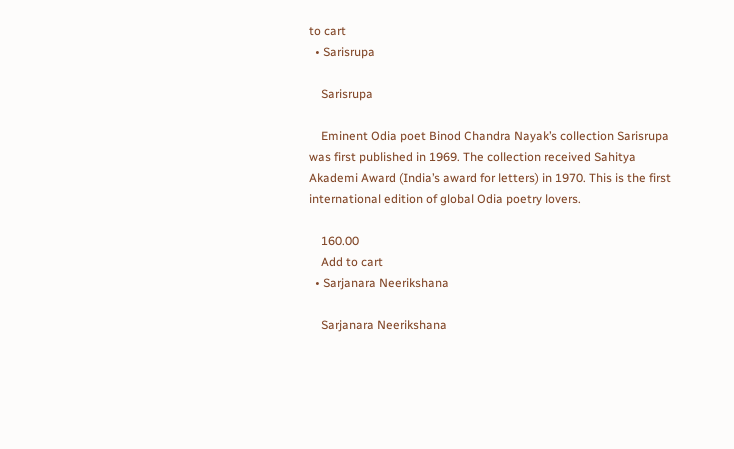to cart
  • Sarisrupa

    Sarisrupa

    Eminent Odia poet Binod Chandra Nayak’s collection Sarisrupa was first published in 1969. The collection received Sahitya Akademi Award (India’s award for letters) in 1970. This is the first international edition of global Odia poetry lovers.

    160.00
    Add to cart
  • Sarjanara Neerikshana

    Sarjanara Neerikshana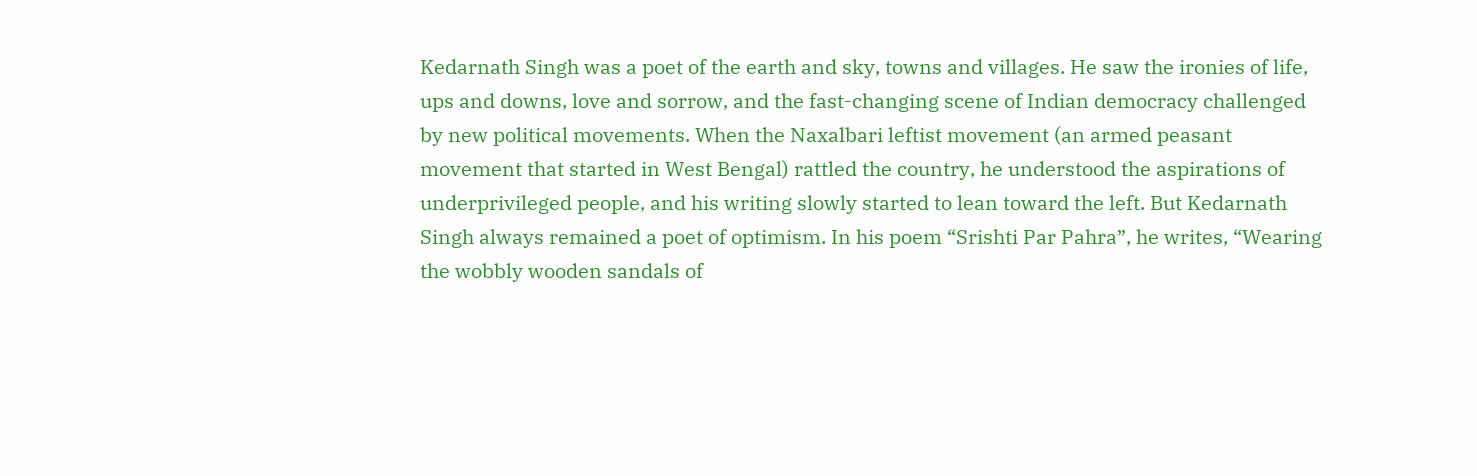Kedarnath Singh was a poet of the earth and sky, towns and villages. He saw the ironies of life, ups and downs, love and sorrow, and the fast-changing scene of Indian democracy challenged by new political movements. When the Naxalbari leftist movement (an armed peasant movement that started in West Bengal) rattled the country, he understood the aspirations of underprivileged people, and his writing slowly started to lean toward the left. But Kedarnath Singh always remained a poet of optimism. In his poem “Srishti Par Pahra”, he writes, “Wearing the wobbly wooden sandals of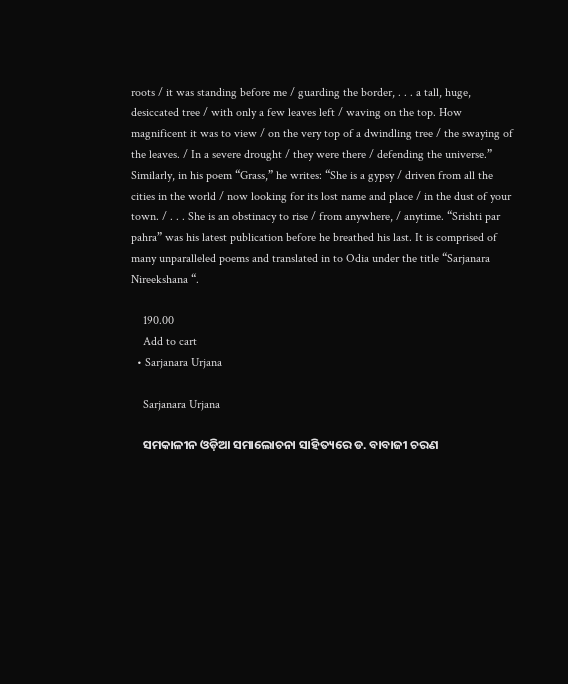roots / it was standing before me / guarding the border, . . . a tall, huge, desiccated tree / with only a few leaves left / waving on the top. How magnificent it was to view / on the very top of a dwindling tree / the swaying of the leaves. / In a severe drought / they were there / defending the universe.” Similarly, in his poem “Grass,” he writes: “She is a gypsy / driven from all the cities in the world / now looking for its lost name and place / in the dust of your town. / . . . She is an obstinacy to rise / from anywhere, / anytime. “Srishti par pahra” was his latest publication before he breathed his last. It is comprised of many unparalleled poems and translated in to Odia under the title “Sarjanara Nireekshana “.

    190.00
    Add to cart
  • Sarjanara Urjana

    Sarjanara Urjana

    ସମକାଳୀନ ଓଡ଼ିଆ ସମାଲୋଚନା ସାହିତ୍ୟରେ ଡ. ବାବାଜୀ ଚରଣ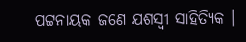ପଟ୍ଟନାୟକ ଜଣେ ଯଶସ୍ୱୀ ସାହିତ୍ୟିକ ।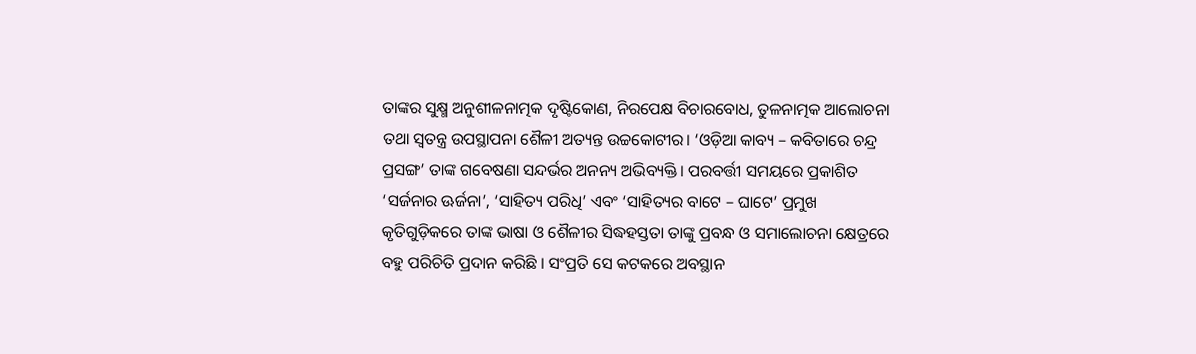ତାଙ୍କର ସୁକ୍ଷ୍ମ ଅନୁଶୀଳନାତ୍ମକ ଦୃଷ୍ଟିକୋଣ, ନିରପେକ୍ଷ ବିଚାରବୋଧ, ତୁଳନାତ୍ମକ ଆଲୋଚନା ତଥା ସ୍ଵତନ୍ତ୍ର ଉପସ୍ଥାପନା ଶୈଳୀ ଅତ୍ୟନ୍ତ ଉଚ୍ଚକୋଟୀର। ‘ଓଡ଼ିଆ କାବ୍ୟ – କବିତାରେ ଚନ୍ଦ୍ର ପ୍ରସଙ୍ଗ’ ତାଙ୍କ ଗବେଷଣା ସନ୍ଦର୍ଭର ଅନନ୍ୟ ଅଭିବ୍ୟକ୍ତି। ପରବର୍ତ୍ତୀ ସମୟରେ ପ୍ରକାଶିତ ‘ସର୍ଜନାର ଊର୍ଜନା’, ‘ସାହିତ୍ୟ ପରିଧି’ ଏବଂ ‘ସାହିତ୍ୟର ବାଟେ – ଘାଟେ’ ପ୍ରମୁଖ କୃତିଗୁଡ଼ିକରେ ତାଙ୍କ ଭାଷା ଓ ଶୈଳୀର ସିଦ୍ଧହସ୍ତତା ତାଙ୍କୁ ପ୍ରବନ୍ଧ ଓ ସମାଲୋଚନା କ୍ଷେତ୍ରରେ ବହୁ ପରିଚିତି ପ୍ରଦାନ କରିଛି । ସଂପ୍ରତି ସେ କଟକରେ ଅବସ୍ଥାନ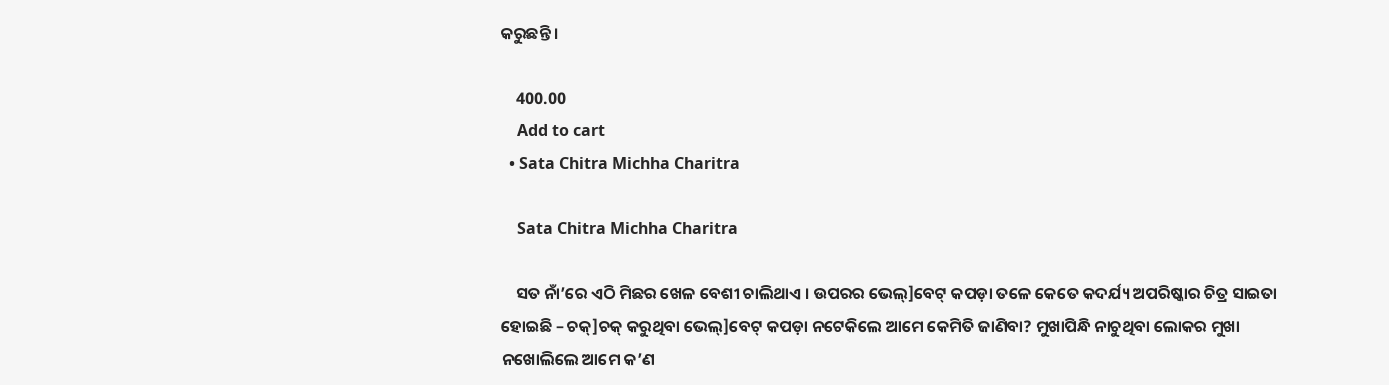କରୁଛନ୍ତି ।

    400.00
    Add to cart
  • Sata Chitra Michha Charitra

    Sata Chitra Michha Charitra

    ସତ ନାଁ’ରେ ଏଠି ମିଛର ଖେଳ ବେଶୀ ଚାଲିଥାଏ । ଉପରର ଭେଲ୍]ବେଟ୍ କପଡ଼ା ତଳେ କେତେ କଦର୍ଯ୍ୟ ଅପରିଷ୍କାର ଚିତ୍ର ସାଇତା ହୋଇଛି – ଚକ୍]ଚକ୍ କରୁଥିବା ଭେଲ୍]ବେଟ୍ କପଡ଼ା ନଟେକିଲେ ଆମେ କେମିତି ଜାଣିବା? ମୁଖାପିନ୍ଧି ନାଚୁଥିବା ଲୋକର ମୁଖା ନଖୋଲିଲେ ଆମେ କ’ଣ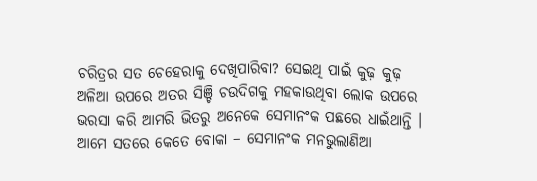ଚରିତ୍ରର ସତ ଚେହେରାକୁ ଦେଖିପାରିବା? ସେଇଥି ପାଇଁ କୁଢ଼ କୁଢ଼ ଅଳିଆ ଉପରେ ଅତର ସିଞ୍ଚି ଚଉଦିଗକୁ ମହକାଉଥିବା ଲୋକ ଉପରେ ଭରସା କରି ଆମରି ଭିତରୁ ଅନେକେ ସେମାନଂକ ପଛରେ ଧାଇଁଥାନ୍ତି । ଆମେ ସତରେ କେତେ ବୋକା – ସେମାନଂକ ମନଭୁଲାଣିଆ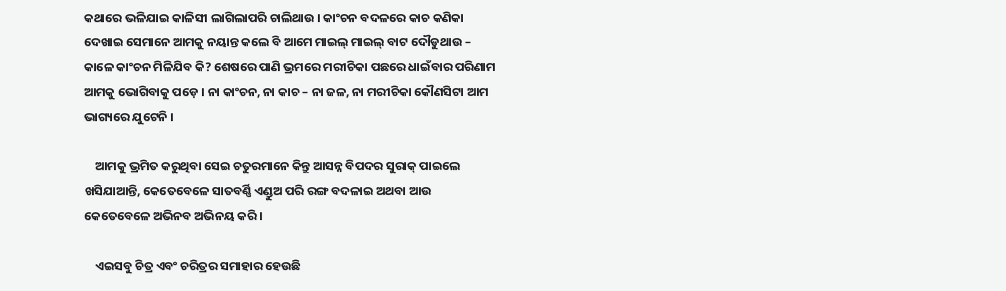କଥାରେ ଭଳିଯାଇ କାଳିସୀ ଲାଗିଲାପରି ଚାଲିଥାଉ । କାଂଚନ ବଦଳରେ କାଚ କଣିକା ଦେଖାଇ ସେମାନେ ଆମକୁ ନୟାନ୍ତ କଲେ ବି ଆମେ ମାଇଲ୍ ମାଇଲ୍ ବାଟ ଦୌଡୁଥାଉ – କାଳେ କାଂଚନ ମିଳିଯିବ କି? ଶେଷରେ ପାଣି ଭ୍ରମରେ ମରୀଚିକା ପଛରେ ଧାଇଁବାର ପରିଣାମ ଆମକୁ ଭୋଗିବାକୁ ପଡ଼େ । ନା କାଂଚନ, ନା କାଚ – ନା ଜଳ, ନା ମରୀଚିକା କୌଣସିଟା ଆମ ଭାଗ୍ୟରେ ଯୁଟେନି ।

    ଆମକୁ ଭ୍ରମିତ କରୁଥିବା ସେଇ ଚତୁରମାନେ କିନ୍ତୁ ଆସନ୍ନ ବିପଦର ସୁରାକ୍ ପାଇଲେ ଖସିଯାଆନ୍ତି, କେତେବେଳେ ସାତବର୍ଣ୍ଣି ଏଣ୍ଡୁଅ ପରି ରଙ୍ଗ ବଦଳାଇ ଅଥବା ଆଉ କେତେବେଳେ ଅଭିନବ ଅଭିନୟ କରି ।

    ଏଇସବୁ ଚିତ୍ର ଏବଂ ଚରିତ୍ରର ସମାହାର ହେଉଛି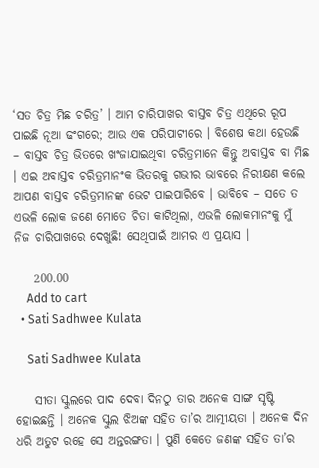‘ସତ ଚିତ୍ର ମିଛ ଚରିତ୍ର’ । ଆମ ଚାରିପାଖର ବାସ୍ତବ ଚିତ୍ର ଏଥିରେ ରୂପ ପାଇଛି ନୂଆ ଢଂଗରେ; ଆଉ ଏକ ପରିପାଟୀରେ । ବିଶେଷ କଥା ହେଉଛି – ବାସ୍ତବ ଚିତ୍ର ଭିତରେ ଖଂଜାଯାଇଥିବା ଚରିତ୍ରମାନେ କିନ୍ତୁ ଅବାସ୍ତବ ବା ମିଛ । ଏଇ ଅବାସ୍ତବ ଚରିତ୍ରମାନଂକ ଭିତରକୁ ଗଭୀର ଭାବରେ ନିରୀକ୍ଷଣ କଲେ ଆପଣ ବାସ୍ତବ ଚରିତ୍ରମାନଙ୍କ ଭେଟ ପାଇପାରିବେ । ଭାବିବେ – ସତେ ତ ଏଭଳି ଲୋକ ଜଣେ ମୋତେ ଚିତା କାଟିଥିଲା, ଏଭଳି ଲୋକମାନଂକୁ ମୁଁ ନିଜ ଚାରିପାଖରେ ଦେଖୁଛି! ସେଥିପାଇଁ ଆମର ଏ ପ୍ରୟାସ ।

    200.00
    Add to cart
  • Sati Sadhwee Kulata

    Sati Sadhwee Kulata

    ସୀତା ସ୍କୁଲରେ ପାଦ ଦେବା ଦିନଠୁ ତାର ଅନେକ ସାଙ୍ଗ ସୃଷ୍ଟି ହୋଇଛନ୍ତି । ଅନେକ ସ୍କୁଲ ଝିଅଙ୍କ ସହିତ ତା’ର ଆତ୍ମୀୟତା । ଅନେକ ଦିନ ଧରି ଅତୁଟ ରହେ ସେ ଅନ୍ତରଙ୍ଗତା । ପୁଣି କେତେ ଜଣଙ୍କ ସହିତ ତା’ର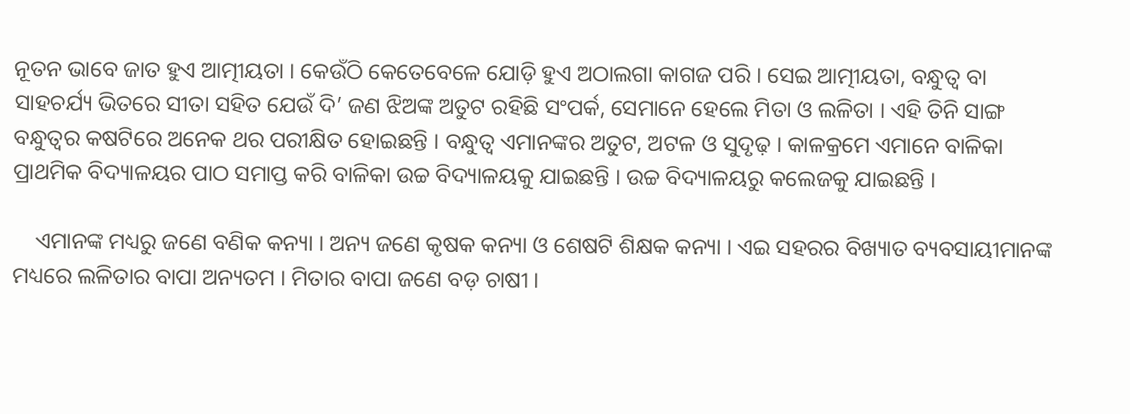ନୂତନ ଭାବେ ଜାତ ହୁଏ ଆତ୍ମୀୟତା । କେଉଁଠି କେତେବେଳେ ଯୋଡ଼ି ହୁଏ ଅଠାଲଗା କାଗଜ ପରି । ସେଇ ଆତ୍ମୀୟତା, ବନ୍ଧୁତ୍ୱ ବା ସାହଚର୍ଯ୍ୟ ଭିତରେ ସୀତା ସହିତ ଯେଉଁ ଦି’ ଜଣ ଝିଅଙ୍କ ଅତୁଟ ରହିଛି ସଂପର୍କ, ସେମାନେ ହେଲେ ମିତା ଓ ଲଳିତା । ଏହି ତିନି ସାଙ୍ଗ ବନ୍ଧୁତ୍ୱର କଷଟିରେ ଅନେକ ଥର ପରୀକ୍ଷିତ ହୋଇଛନ୍ତି । ବନ୍ଧୁତ୍ୱ ଏମାନଙ୍କର ଅତୁଟ, ଅଟଳ ଓ ସୁଦୃଢ଼ । କାଳକ୍ରମେ ଏମାନେ ବାଳିକା ପ୍ରାଥମିକ ବିଦ୍ୟାଳୟର ପାଠ ସମାପ୍ତ କରି ବାଳିକା ଉଚ୍ଚ ବିଦ୍ୟାଳୟକୁ ଯାଇଛନ୍ତି । ଉଚ୍ଚ ବିଦ୍ୟାଳୟରୁ କଲେଜକୁ ଯାଇଛନ୍ତି ।

    ଏମାନଙ୍କ ମଧ୍ୟରୁ ଜଣେ ବଣିକ କନ୍ୟା । ଅନ୍ୟ ଜଣେ କୃଷକ କନ୍ୟା ଓ ଶେଷଟି ଶିକ୍ଷକ କନ୍ୟା । ଏଇ ସହରର ବିଖ୍ୟାତ ବ୍ୟବସାୟୀମାନଙ୍କ ମଧ୍ୟରେ ଲଳିତାର ବାପା ଅନ୍ୟତମ । ମିତାର ବାପା ଜଣେ ବଡ଼ ଚାଷୀ ।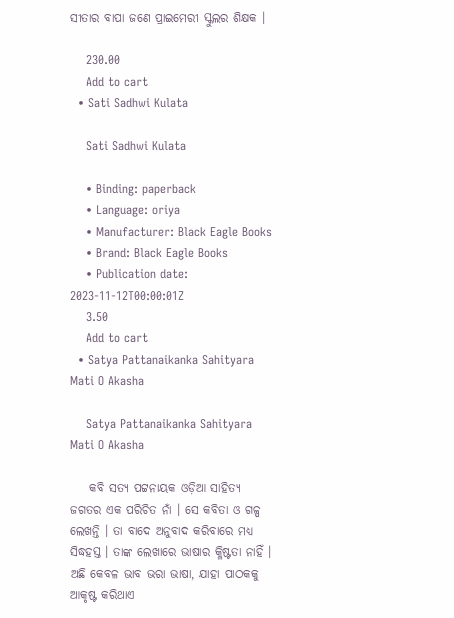ସୀତାର ବାପା ଜଣେ ପ୍ରାଇମେରୀ ସ୍କୁଲର ଶିକ୍ଷକ ।

    230.00
    Add to cart
  • Sati Sadhwi Kulata

    Sati Sadhwi Kulata

    • Binding: paperback
    • Language: oriya
    • Manufacturer: Black Eagle Books
    • Brand: Black Eagle Books
    • Publication date: 2023-11-12T00:00:01Z
    3.50
    Add to cart
  • Satya Pattanaikanka Sahityara Mati O Akasha

    Satya Pattanaikanka Sahityara Mati O Akasha

    କବି ସତ୍ୟ ପଟ୍ଟନାୟକ ଓଡ଼ିଆ ସାହିତ୍ୟ ଜଗତର ଏକ ପରିଚିତ ନାଁ । ସେ କବିତା ଓ ଗଳ୍ପ ଲେଖନ୍ତି । ତା ବାଦେ ଅନୁବାଦ କରିବାରେ ମଧ୍ୟ ସିଦ୍ଧହସ୍ତ । ତାଙ୍କ ଲେଖାରେ ଭାଷାର କ୍ଳିଷ୍ଟତା ନାହିଁ । ଅଛି କେବଳ ଭାବ ଭରା ଭାଷା, ଯାହା ପାଠକକୁ ଆକୃଷ୍ଟ କରିଥାଏ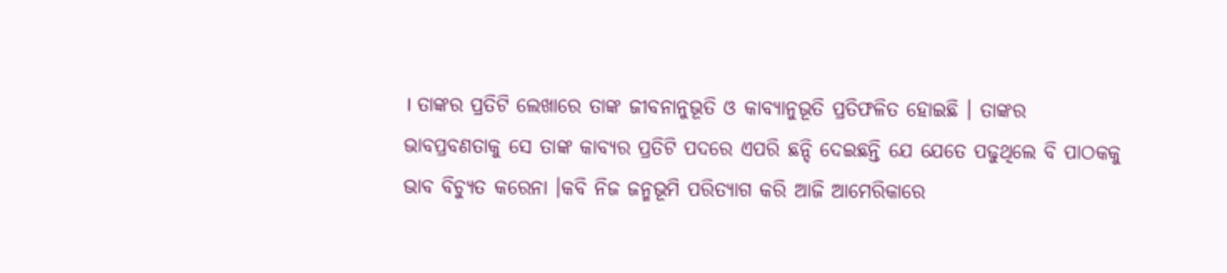। ତାଙ୍କର ପ୍ରତିଟି ଲେଖାରେ ତାଙ୍କ ଜୀବନାନୁଭୂତି ଓ କାବ୍ୟାନୁଭୂତି ପ୍ରତିଫଳିତ ହୋଇଛି । ତାଙ୍କର ଭାବପ୍ରବଣତାକୁ ସେ ତାଙ୍କ କାବ୍ୟର ପ୍ରତିଟି ପଦରେ ଏପରି ଛନ୍ଦି ଦେଇଛନ୍ତି ଯେ ଯେତେ ପଢୁଥିଲେ ବି ପାଠକକୁ ଭାବ ବିଚ୍ୟୁତ କରେନା ।କବି ନିଜ ଜନ୍ମଭୂମି ପରିତ୍ୟାଗ କରି ଆଜି ଆମେରିକାରେ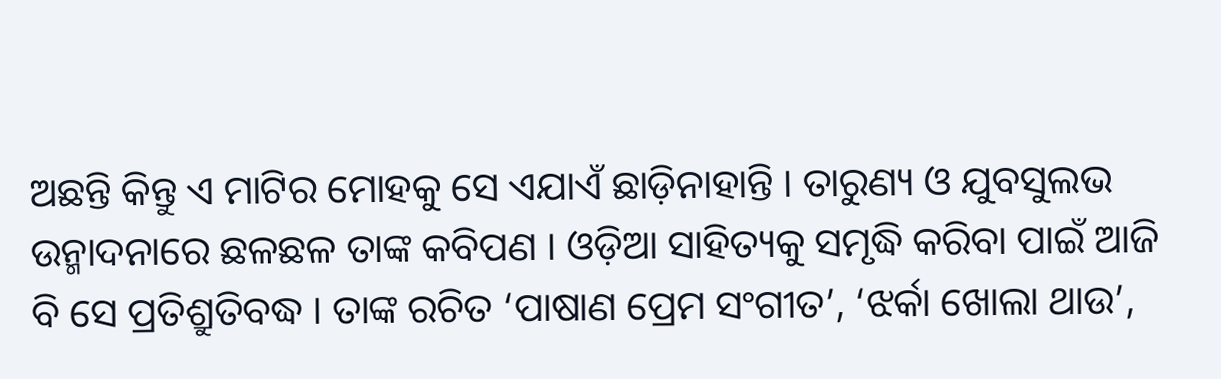ଅଛନ୍ତି କିନ୍ତୁ ଏ ମାଟିର ମୋହକୁ ସେ ଏଯାଏଁ ଛାଡ଼ିନାହାନ୍ତି । ତାରୁଣ୍ୟ ଓ ଯୁବସୁଲଭ ଉନ୍ମାଦନାରେ ଛଳଛଳ ତାଙ୍କ କବିପଣ । ଓଡ଼ିଆ ସାହିତ୍ୟକୁ ସମୃଦ୍ଧି କରିବା ପାଇଁ ଆଜି ବି ସେ ପ୍ରତିଶ୍ରୁତିବଦ୍ଧ । ତାଙ୍କ ରଚିତ ‘ପାଷାଣ ପ୍ରେମ ସଂଗୀତ’, ‘ଝର୍କା ଖୋଲା ଥାଉ’,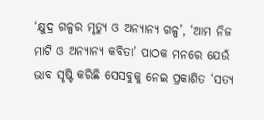‘କ୍ଷୁଦ୍ର ଗଳ୍ପର ମୃତ୍ୟୁ ଓ ଅନ୍ୟାନ୍ୟ ଗଳ୍ପ’, ‘ଆମ ନିଜ ମାଟି ଓ ଅନ୍ୟାନ୍ୟ କବିତା’ ପାଠକ ମନରେ ଯେଉଁ ଭାବ ସୃଷ୍ଟି କରିଛି ସେସବୁକୁ ନେଇ ପ୍ରକାଶିତ ‘ସତ୍ୟ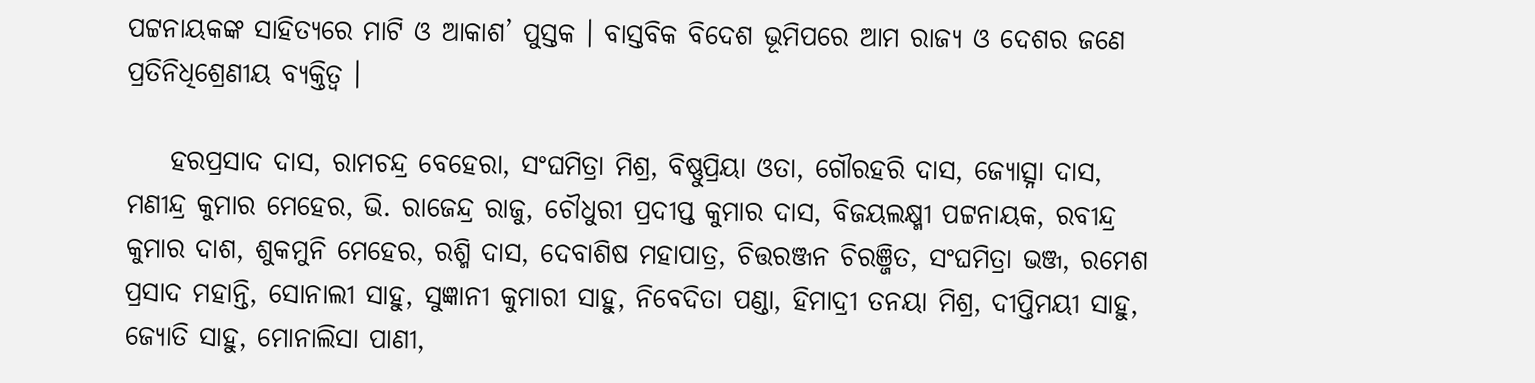ପଟ୍ଟନାୟକଙ୍କ ସାହିତ୍ୟରେ ମାଟି ଓ ଆକାଶ’ ପୁସ୍ତକ । ବାସ୍ତବିକ ବିଦେଶ ଭୂମିପରେ ଆମ ରାଜ୍ୟ ଓ ଦେଶର ଜଣେ ପ୍ରତିନିଧିଶ୍ରେଣୀୟ ବ୍ୟକ୍ତିତ୍ୱ ।

    ହରପ୍ରସାଦ ଦାସ, ରାମଚନ୍ଦ୍ର ବେହେରା, ସଂଘମିତ୍ରା ମିଶ୍ର, ବିଷ୍ଣୁପ୍ରିୟା ଓତା, ଗୌରହରି ଦାସ, ଜ୍ୟୋତ୍ସ୍ନା ଦାସ, ମଣୀନ୍ଦ୍ର କୁମାର ମେହେର, ଭି. ରାଜେନ୍ଦ୍ର ରାଜୁ, ଚୌଧୁରୀ ପ୍ରଦୀପ୍ତ କୁମାର ଦାସ, ବିଜୟଲକ୍ଷ୍ମୀ ପଟ୍ଟନାୟକ, ରବୀନ୍ଦ୍ର କୁମାର ଦାଶ, ଶୁକମୁନି ମେହେର, ରଶ୍ମି ଦାସ, ଦେବାଶିଷ ମହାପାତ୍ର, ଚିତ୍ତରଞ୍ଜନ ଚିରଞ୍ଜିତ, ସଂଘମିତ୍ରା ଭଞ୍ଜ, ରମେଶ ପ୍ରସାଦ ମହାନ୍ତି, ସୋନାଲୀ ସାହୁ, ସୁଜ୍ଞାନୀ କୁମାରୀ ସାହୁ, ନିବେଦିତା ପଣ୍ଡା, ହିମାଦ୍ରୀ ତନୟା ମିଶ୍ର, ଦୀପ୍ତିମୟୀ ସାହୁ, ଜ୍ୟୋତି ସାହୁ, ମୋନାଲିସା ପାଣୀ,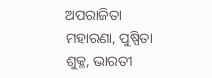ଅପରାଜିତା ମହାରଣା, ପୁଷ୍ପିତା ଶୁକ୍ଳ, ଭାରତୀ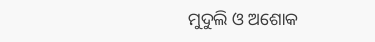ମୁଦୁଲି ଓ ଅଶୋକ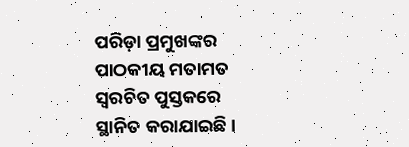ପରିଡ଼ା ପ୍ରମୁଖଙ୍କର ପାଠକୀୟ ମତାମତ ସ୍ୱରଚିତ ପୁସ୍ତକରେ ସ୍ଥାନିତ କରାଯାଇଛି ।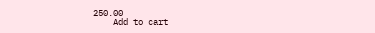250.00
    Add to cart